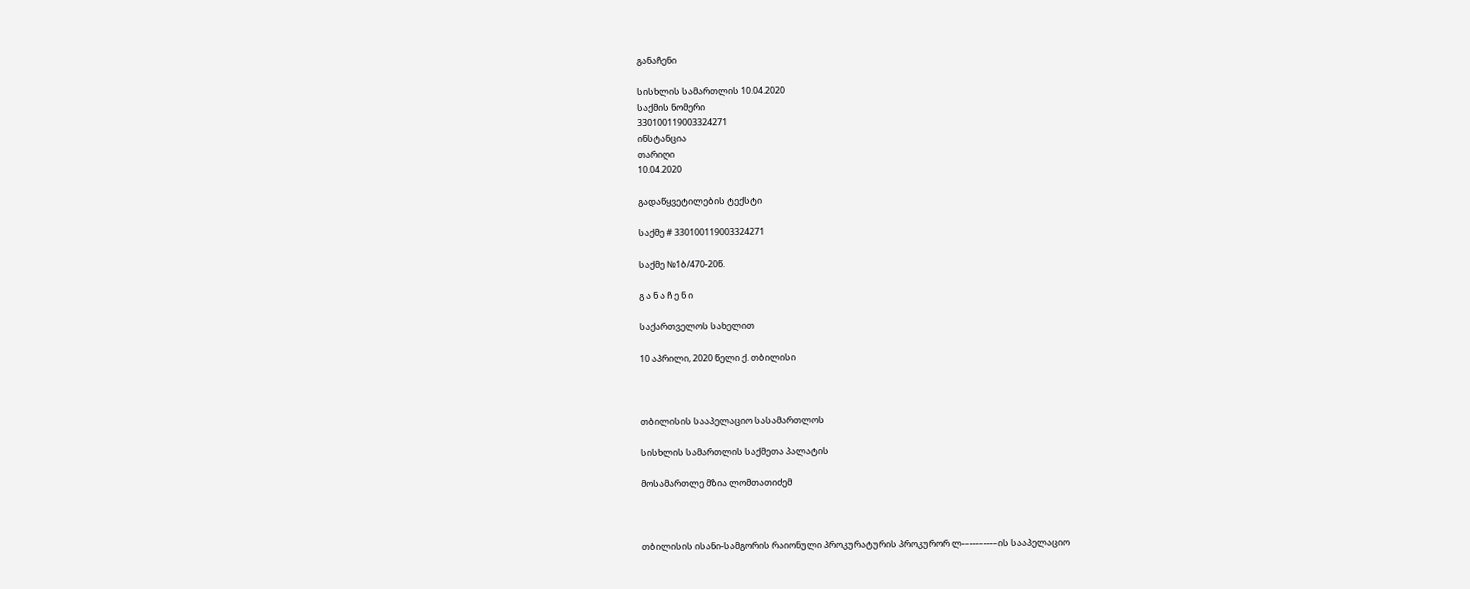განაჩენი

სისხლის სამართლის 10.04.2020
საქმის ნომერი
330100119003324271
ინსტანცია
თარიღი
10.04.2020

გადაწყვეტილების ტექსტი

საქმე # 330100119003324271

საქმე №1ბ/470-20წ.

გ ა ნ ა ჩ ე ნ ი

საქართველოს სახელით

10 აპრილი, 2020 წელი ქ. თბილისი



თბილისის სააპელაციო სასამართლოს

სისხლის სამართლის საქმეთა პალატის

მოსამართლე მზია ლომთათიძემ



თბილისის ისანი-სამგორის რაიონული პროკურატურის პროკურორ ლ-–---–---–ის სააპელაციო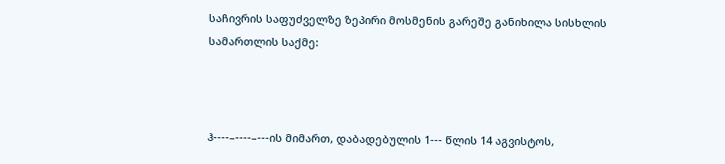საჩივრის საფუძველზე ზეპირი მოსმენის გარეშე განიხილა სისხლის სამართლის საქმე:



ჰ----–----–---ის მიმართ, დაბადებულის 1--- წლის 14 აგვისტოს,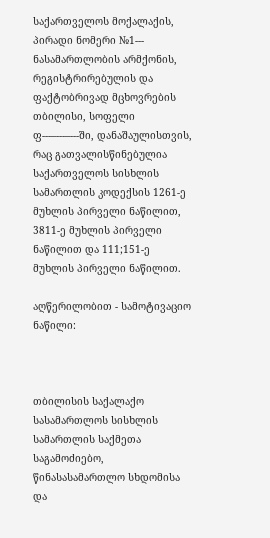საქართველოს მოქალაქის, პირადი ნომერი №1--- ნასამართლობის არმქონის, რეგისტრირებულის და ფაქტობრივად მცხოვრების თბილისი, სოფელი ფ---–---–---ში, დანაშაულისთვის, რაც გათვალისწინებულია საქართველოს სისხლის სამართლის კოდექსის 1261-ე მუხლის პირველი ნაწილით, 3811-ე მუხლის პირველი ნაწილით და 111;151-ე მუხლის პირველი ნაწილით.

აღწერილობით - სამოტივაციო ნაწილი:



თბილისის საქალაქო სასამართლოს სისხლის სამართლის საქმეთა საგამოძიებო, წინასასამართლო სხდომისა და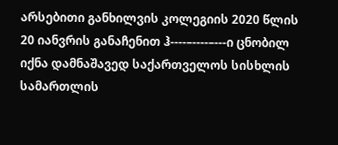არსებითი განხილვის კოლეგიის 2020 წლის 20 იანვრის განაჩენით ჰ----–----–---ი ცნობილ იქნა დამნაშავედ საქართველოს სისხლის სამართლის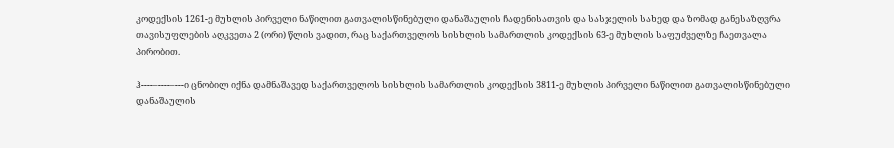კოდექსის 1261-ე მუხლის პირველი ნაწილით გათვალისწინებული დანაშაულის ჩადენისათვის და სასჯელის სახედ და ზომად განესაზღვრა თავისუფლების აღკვეთა 2 (ორი) წლის ვადით, რაც საქართველოს სისხლის სამართლის კოდექსის 63-ე მუხლის საფუძველზე ჩაეთვალა პირობით.

ჰ----–----–---ი ცნობილ იქნა დამნაშავედ საქართველოს სისხლის სამართლის კოდექსის 3811-ე მუხლის პირველი ნაწილით გათვალისწინებული დანაშაულის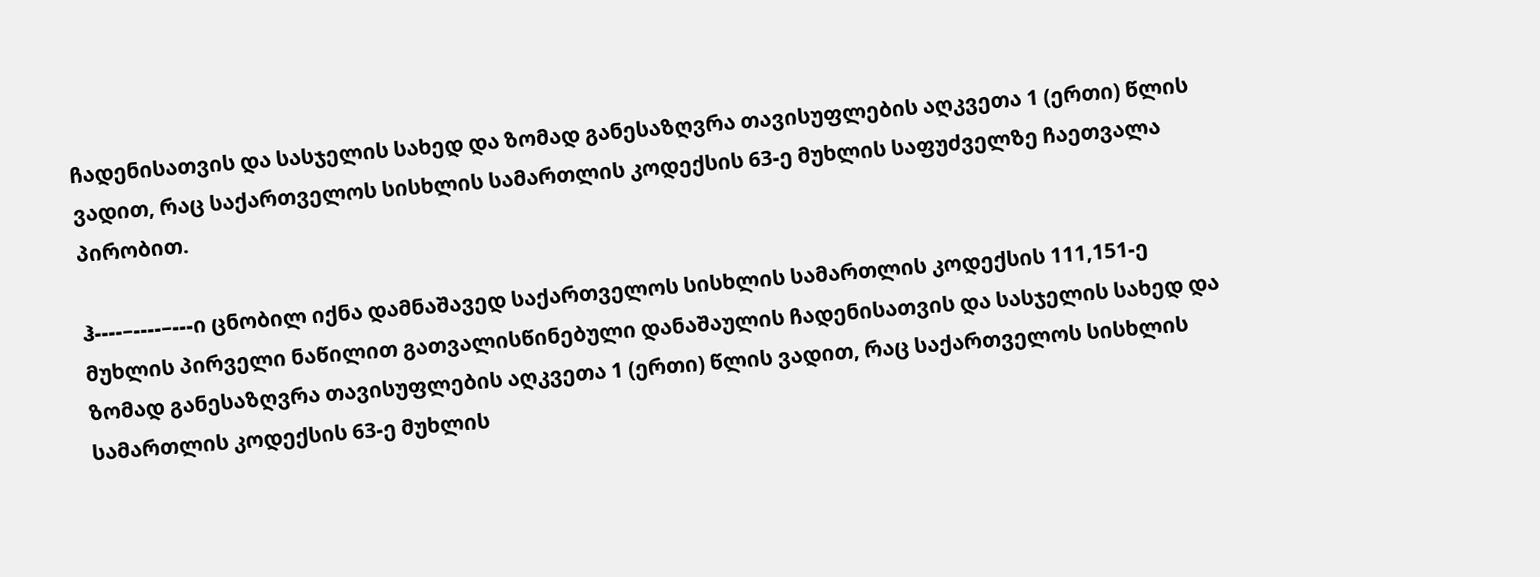ჩადენისათვის და სასჯელის სახედ და ზომად განესაზღვრა თავისუფლების აღკვეთა 1 (ერთი) წლის ვადით, რაც საქართველოს სისხლის სამართლის კოდექსის 63-ე მუხლის საფუძველზე ჩაეთვალა პირობით.

ჰ----–----–---ი ცნობილ იქნა დამნაშავედ საქართველოს სისხლის სამართლის კოდექსის 111,151-ე მუხლის პირველი ნაწილით გათვალისწინებული დანაშაულის ჩადენისათვის და სასჯელის სახედ და ზომად განესაზღვრა თავისუფლების აღკვეთა 1 (ერთი) წლის ვადით, რაც საქართველოს სისხლის სამართლის კოდექსის 63-ე მუხლის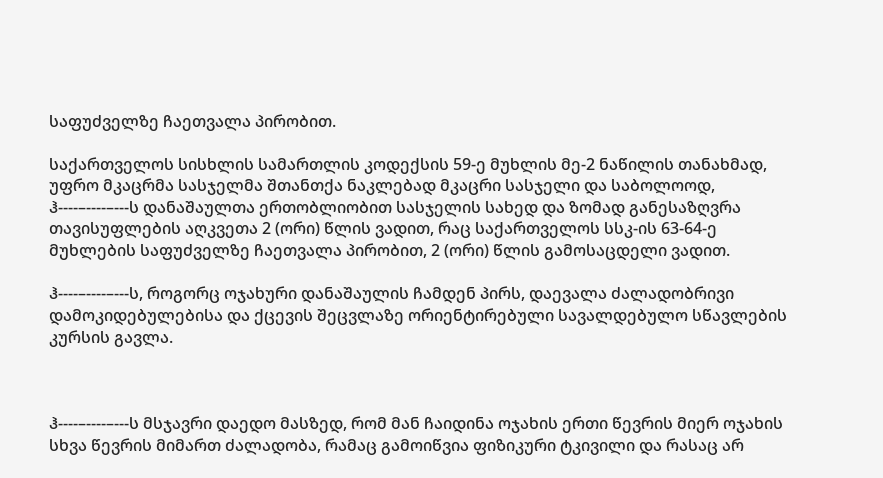საფუძველზე ჩაეთვალა პირობით.

საქართველოს სისხლის სამართლის კოდექსის 59-ე მუხლის მე-2 ნაწილის თანახმად, უფრო მკაცრმა სასჯელმა შთანთქა ნაკლებად მკაცრი სასჯელი და საბოლოოდ, ჰ----–----–---ს დანაშაულთა ერთობლიობით სასჯელის სახედ და ზომად განესაზღვრა თავისუფლების აღკვეთა 2 (ორი) წლის ვადით, რაც საქართველოს სსკ-ის 63-64-ე მუხლების საფუძველზე ჩაეთვალა პირობით, 2 (ორი) წლის გამოსაცდელი ვადით.

ჰ----–----–---ს, როგორც ოჯახური დანაშაულის ჩამდენ პირს, დაევალა ძალადობრივი დამოკიდებულებისა და ქცევის შეცვლაზე ორიენტირებული სავალდებულო სწავლების კურსის გავლა.



ჰ----–----–---ს მსჯავრი დაედო მასზედ, რომ მან ჩაიდინა ოჯახის ერთი წევრის მიერ ოჯახის სხვა წევრის მიმართ ძალადობა, რამაც გამოიწვია ფიზიკური ტკივილი და რასაც არ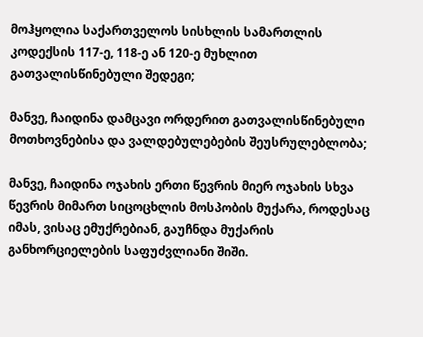მოჰყოლია საქართველოს სისხლის სამართლის კოდექსის 117-ე, 118-ე ან 120-ე მუხლით გათვალისწინებული შედეგი;

მანვე, ჩაიდინა დამცავი ორდერით გათვალისწინებული მოთხოვნებისა და ვალდებულებების შეუსრულებლობა;

მანვე, ჩაიდინა ოჯახის ერთი წევრის მიერ ოჯახის სხვა წევრის მიმართ სიცოცხლის მოსპობის მუქარა, როდესაც იმას, ვისაც ემუქრებიან, გაუჩნდა მუქარის განხორციელების საფუძვლიანი შიში.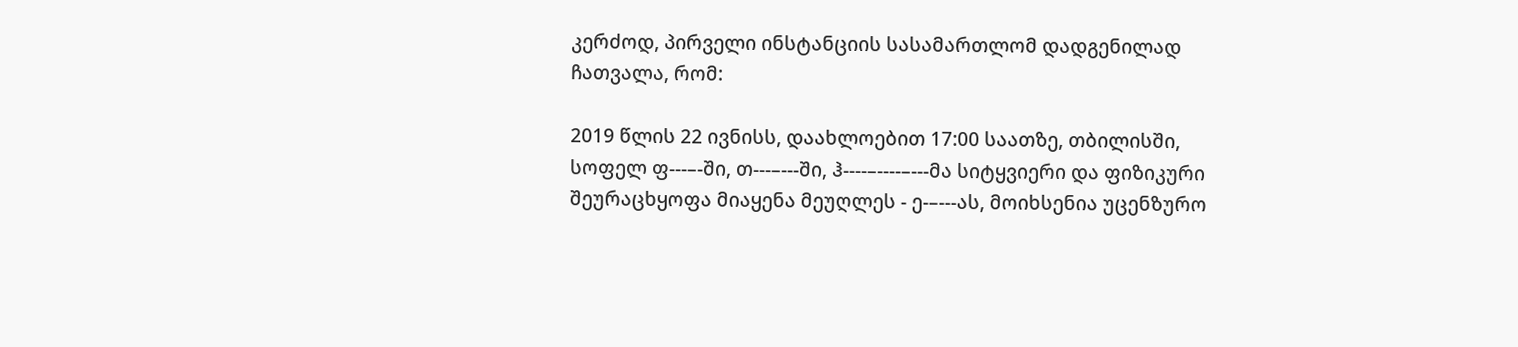კერძოდ, პირველი ინსტანციის სასამართლომ დადგენილად ჩათვალა, რომ:

2019 წლის 22 ივნისს, დაახლოებით 17:00 საათზე, თბილისში, სოფელ ფ---–-ში, თ---–---ში, ჰ----–----–---მა სიტყვიერი და ფიზიკური შეურაცხყოფა მიაყენა მეუღლეს - ე-–---ას, მოიხსენია უცენზურო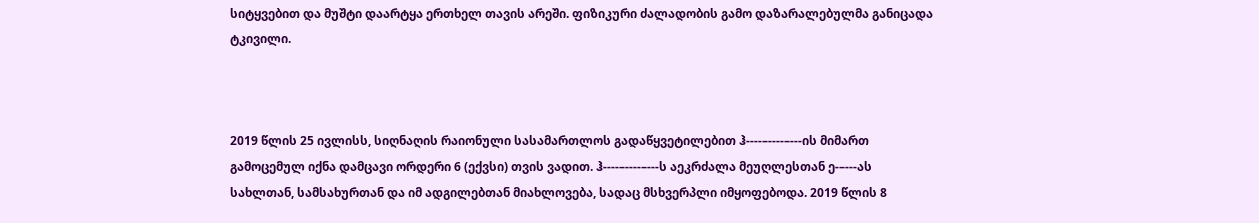სიტყვებით და მუშტი დაარტყა ერთხელ თავის არეში. ფიზიკური ძალადობის გამო დაზარალებულმა განიცადა ტკივილი.



2019 წლის 25 ივლისს, სიღნაღის რაიონული სასამართლოს გადაწყვეტილებით ჰ----–----–---ის მიმართ გამოცემულ იქნა დამცავი ორდერი 6 (ექვსი) თვის ვადით. ჰ----–----–---ს აეკრძალა მეუღლესთან ე-–---ას სახლთან, სამსახურთან და იმ ადგილებთან მიახლოვება, სადაც მსხვერპლი იმყოფებოდა. 2019 წლის 8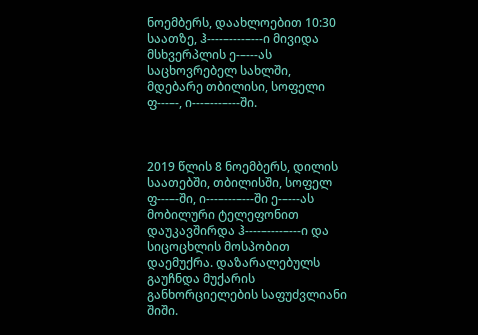ნოემბერს, დაახლოებით 10:30 საათზე, ჰ----–----–---ი მივიდა მსხვერპლის ე-–---ას საცხოვრებელ სახლში, მდებარე თბილისი, სოფელი ფ---–-, ი---–---–---ში.



2019 წლის 8 ნოემბერს, დილის საათებში, თბილისში, სოფელ ფ---–-ში, ი---–---–---ში ე-–---ას მობილური ტელეფონით დაუკავშირდა ჰ----–----–---ი და სიცოცხლის მოსპობით დაემუქრა. დაზარალებულს გაუჩნდა მუქარის განხორციელების საფუძვლიანი შიში.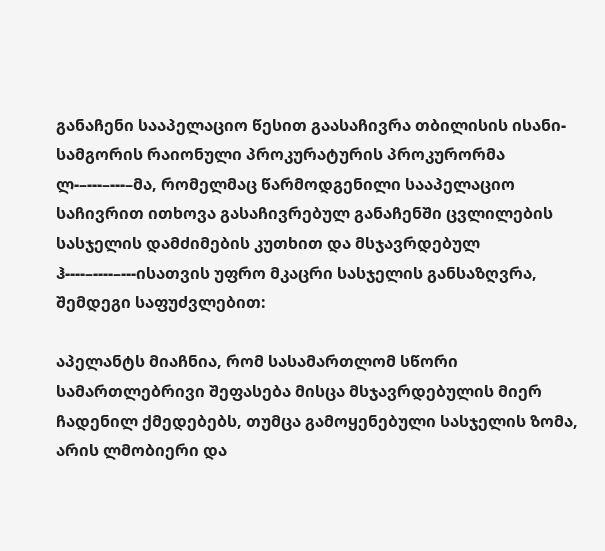განაჩენი სააპელაციო წესით გაასაჩივრა თბილისის ისანი-სამგორის რაიონული პროკურატურის პროკურორმა ლ-–---–---–მა, რომელმაც წარმოდგენილი სააპელაციო საჩივრით ითხოვა გასაჩივრებულ განაჩენში ცვლილების სასჯელის დამძიმების კუთხით და მსჯავრდებულ ჰ----–----–---ისათვის უფრო მკაცრი სასჯელის განსაზღვრა, შემდეგი საფუძვლებით:

აპელანტს მიაჩნია, რომ სასამართლომ სწორი სამართლებრივი შეფასება მისცა მსჯავრდებულის მიერ ჩადენილ ქმედებებს, თუმცა გამოყენებული სასჯელის ზომა, არის ლმობიერი და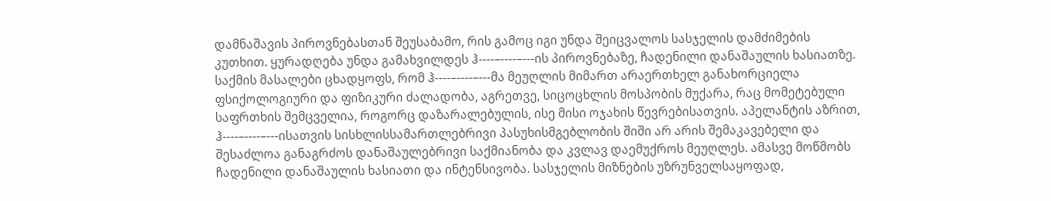დამნაშავის პიროვნებასთან შეუსაბამო, რის გამოც იგი უნდა შეიცვალოს სასჯელის დამძიმების კუთხით. ყურადღება უნდა გამახვილდეს ჰ----–----–---ის პიროვნებაზე, ჩადენილი დანაშაულის ხასიათზე. საქმის მასალები ცხადყოფს, რომ ჰ----–----–---მა მეუღლის მიმართ არაერთხელ განახორციელა ფსიქოლოგიური და ფიზიკური ძალადობა, აგრეთვე, სიცოცხლის მოსპობის მუქარა, რაც მომეტებული საფრთხის შემცველია, როგორც დაზარალებულის, ისე მისი ოჯახის წევრებისათვის. აპელანტის აზრით, ჰ----–----–---ისათვის სისხლისსამართლებრივი პასუხისმგებლობის შიში არ არის შემაკავებელი და შესაძლოა განაგრძოს დანაშაულებრივი საქმიანობა და კვლავ დაემუქროს მეუღლეს. ამასვე მოწმობს ჩადენილი დანაშაულის ხასიათი და ინტენსივობა. სასჯელის მიზნების უზრუნველსაყოფად,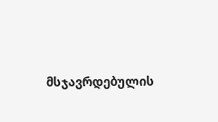მსჯავრდებულის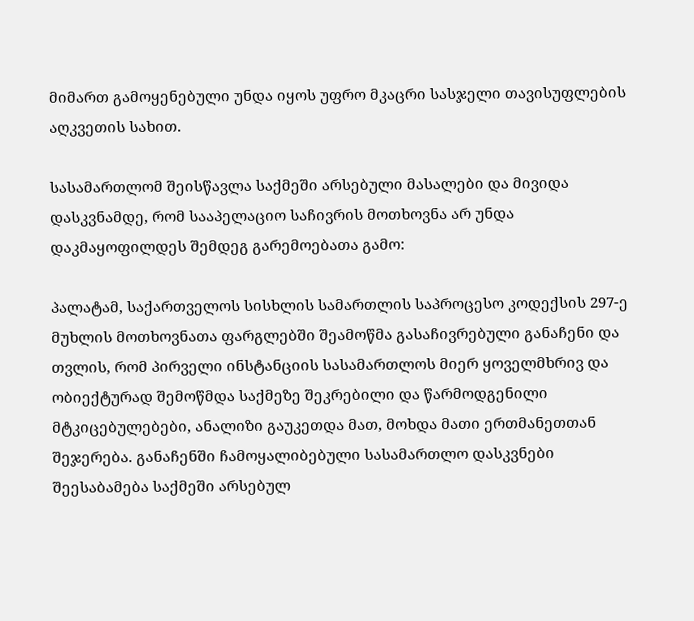მიმართ გამოყენებული უნდა იყოს უფრო მკაცრი სასჯელი თავისუფლების აღკვეთის სახით.

სასამართლომ შეისწავლა საქმეში არსებული მასალები და მივიდა დასკვნამდე, რომ სააპელაციო საჩივრის მოთხოვნა არ უნდა დაკმაყოფილდეს შემდეგ გარემოებათა გამო:

პალატამ, საქართველოს სისხლის სამართლის საპროცესო კოდექსის 297-ე მუხლის მოთხოვნათა ფარგლებში შეამოწმა გასაჩივრებული განაჩენი და თვლის, რომ პირველი ინსტანციის სასამართლოს მიერ ყოველმხრივ და ობიექტურად შემოწმდა საქმეზე შეკრებილი და წარმოდგენილი მტკიცებულებები, ანალიზი გაუკეთდა მათ, მოხდა მათი ერთმანეთთან შეჯერება. განაჩენში ჩამოყალიბებული სასამართლო დასკვნები შეესაბამება საქმეში არსებულ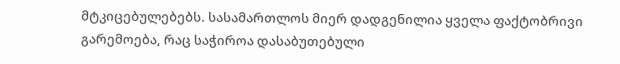მტკიცებულებებს. სასამართლოს მიერ დადგენილია ყველა ფაქტობრივი გარემოება, რაც საჭიროა დასაბუთებული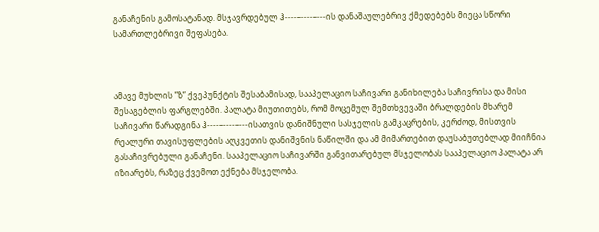განაჩენის გამოსატანად. მსჯავრდებულ ჰ----–----–---ის დანაშაულებრივ ქმედებებს მიეცა სწორი სამართლებრივი შეფასება.



ამავე მუხლის ”ზ” ქვეპუნქტის შესაბამისად, სააპელაციო საჩივარი განიხილება საჩივრისა და მისი შესაგებლის ფარგლებში. პალატა მიუთითებს, რომ მოცემულ შემთხვევაში ბრალდების მხარემ საჩივარი წარადგინა ჰ----–----–---ისათვის დანიშნული სასჯელის გამკაცრების, კერძოდ, მისთვის რეალური თავისუფლების აღკვეთის დანიშვნის ნაწილში და ამ მიმართებით დაუსაბუთებლად მიიჩნია გასაჩივრებული განაჩენი. სააპელაციო საჩივარში განვითარებულ მსჯელობას სააპელაციო პალატა არ იზიარებს, რაზეც ქვემოთ ექნება მსჯელობა.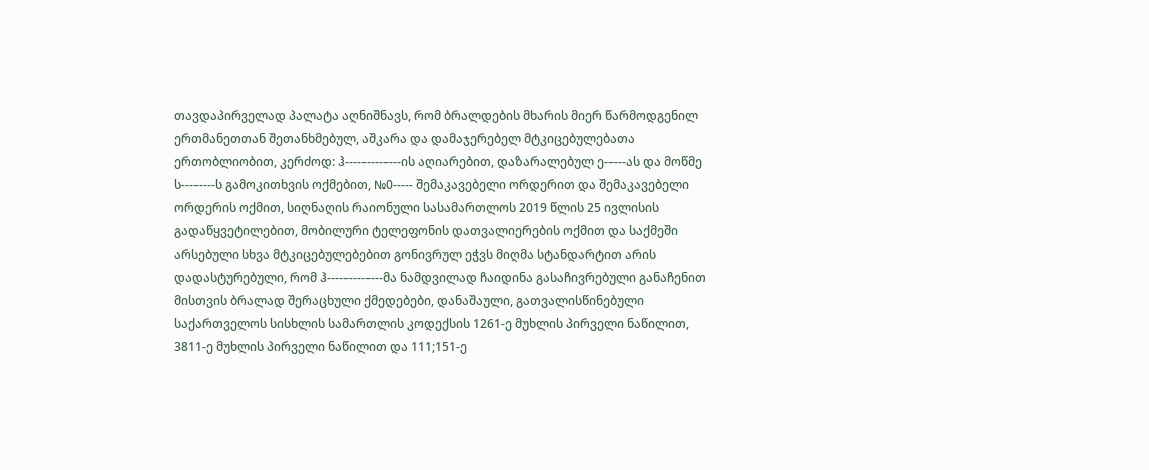თავდაპირველად პალატა აღნიშნავს, რომ ბრალდების მხარის მიერ წარმოდგენილ ერთმანეთთან შეთანხმებულ, აშკარა და დამაჯერებელ მტკიცებულებათა ერთობლიობით, კერძოდ: ჰ----–----–---ის აღიარებით, დაზარალებულ ე-–---ას და მოწმე ს---–----ს გამოკითხვის ოქმებით, №0----- შემაკავებელი ორდერით და შემაკავებელი ორდერის ოქმით, სიღნაღის რაიონული სასამართლოს 2019 წლის 25 ივლისის გადაწყვეტილებით, მობილური ტელეფონის დათვალიერების ოქმით და საქმეში არსებული სხვა მტკიცებულებებით გონივრულ ეჭვს მიღმა სტანდარტით არის დადასტურებული, რომ ჰ----–----–---მა ნამდვილად ჩაიდინა გასაჩივრებული განაჩენით მისთვის ბრალად შერაცხული ქმედებები, დანაშაული, გათვალისწინებული საქართველოს სისხლის სამართლის კოდექსის 1261-ე მუხლის პირველი ნაწილით, 3811-ე მუხლის პირველი ნაწილით და 111;151-ე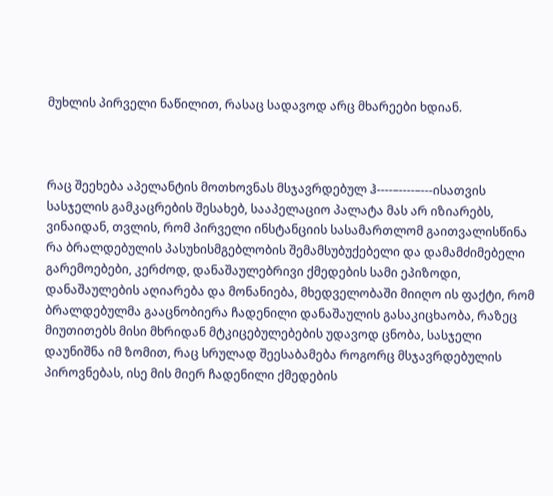მუხლის პირველი ნაწილით, რასაც სადავოდ არც მხარეები ხდიან.



რაც შეეხება აპელანტის მოთხოვნას მსჯავრდებულ ჰ----–----–---ისათვის სასჯელის გამკაცრების შესახებ, სააპელაციო პალატა მას არ იზიარებს, ვინაიდან, თვლის, რომ პირველი ინსტანციის სასამართლომ გაითვალისწინა რა ბრალდებულის პასუხისმგებლობის შემამსუბუქებელი და დამამძიმებელი გარემოებები, კერძოდ, დანაშაულებრივი ქმედების სამი ეპიზოდი, დანაშაულების აღიარება და მონანიება, მხედველობაში მიიღო ის ფაქტი, რომ ბრალდებულმა გააცნობიერა ჩადენილი დანაშაულის გასაკიცხაობა, რაზეც მიუთითებს მისი მხრიდან მტკიცებულებების უდავოდ ცნობა, სასჯელი დაუნიშნა იმ ზომით, რაც სრულად შეესაბამება როგორც მსჯავრდებულის პიროვნებას, ისე მის მიერ ჩადენილი ქმედების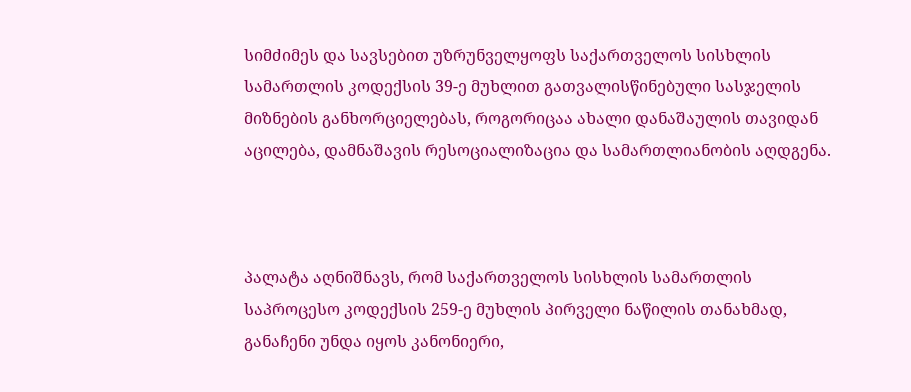სიმძიმეს და სავსებით უზრუნველყოფს საქართველოს სისხლის სამართლის კოდექსის 39-ე მუხლით გათვალისწინებული სასჯელის მიზნების განხორციელებას, როგორიცაა ახალი დანაშაულის თავიდან აცილება, დამნაშავის რესოციალიზაცია და სამართლიანობის აღდგენა.



პალატა აღნიშნავს, რომ საქართველოს სისხლის სამართლის საპროცესო კოდექსის 259-ე მუხლის პირველი ნაწილის თანახმად, განაჩენი უნდა იყოს კანონიერი,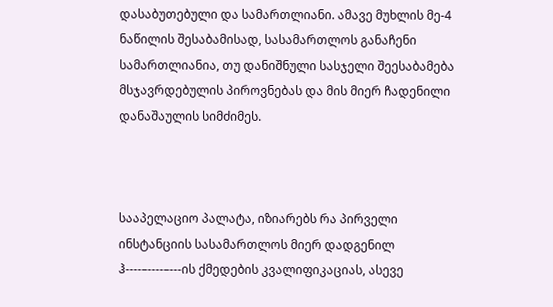დასაბუთებული და სამართლიანი. ამავე მუხლის მე-4 ნაწილის შესაბამისად, სასამართლოს განაჩენი სამართლიანია, თუ დანიშნული სასჯელი შეესაბამება მსჯავრდებულის პიროვნებას და მის მიერ ჩადენილი დანაშაულის სიმძიმეს.



სააპელაციო პალატა, იზიარებს რა პირველი ინსტანციის სასამართლოს მიერ დადგენილ ჰ----–----–---ის ქმედების კვალიფიკაციას, ასევე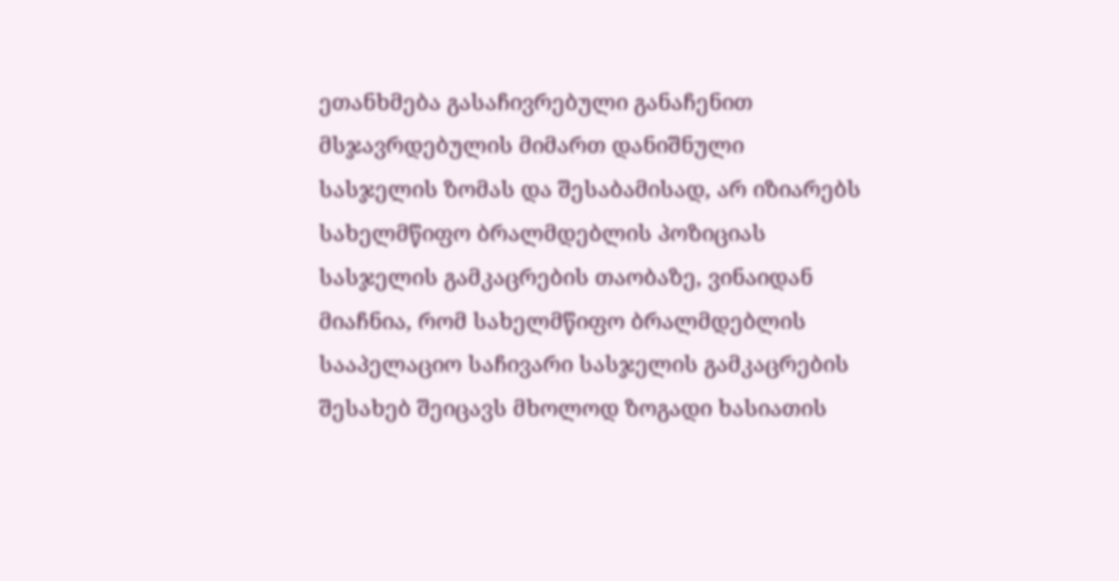ეთანხმება გასაჩივრებული განაჩენით მსჯავრდებულის მიმართ დანიშნული სასჯელის ზომას და შესაბამისად, არ იზიარებს სახელმწიფო ბრალმდებლის პოზიციას სასჯელის გამკაცრების თაობაზე, ვინაიდან მიაჩნია, რომ სახელმწიფო ბრალმდებლის სააპელაციო საჩივარი სასჯელის გამკაცრების შესახებ შეიცავს მხოლოდ ზოგადი ხასიათის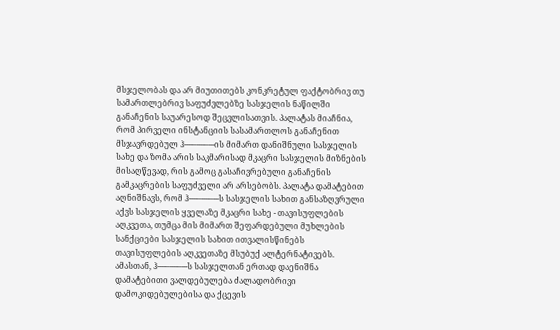მსჯელობას და არ მიუთითებს კონკრეტულ ფაქტობრივ თუ სამართლებრივ საფუძვლებზე სასჯელის ნაწილში განაჩენის საუარესოდ შეცვლისათვის. პალატას მიაჩნია, რომ პირველი ინსტანციის სასამართლოს განაჩენით მსჯავრდებულ ჰ----–----–---ის მიმართ დანიშნული სასჯელის სახე და ზომა არის საკმარისად მკაცრი სასჯელის მიზნების მისაღწევად, რის გამოც გასაჩივრებული განაჩენის გამკაცრების საფუძველი არ არსებობს. პალატა დამატებით აღნიშნავს, რომ ჰ----–----–---ს სასჯელის სახით განსაზღვრული აქვს სასჯელის ყველაზე მკაცრი სახე - თავისუფლების აღკვეთა, თუმცა მის მიმართ შეფარდებული მუხლების სანქციები სასჯელის სახით ითვალისწინებს თავისუფლების აღკვეთაზე მსუბუქ ალტერნატივებს. ამასთან, ჰ----–----–---ს სასჯელთან ერთად დაენიშნა დამატებითი ვალდებულება ძალადობრივი დამოკიდებულებისა და ქცევის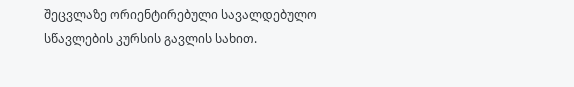შეცვლაზე ორიენტირებული სავალდებულო სწავლების კურსის გავლის სახით.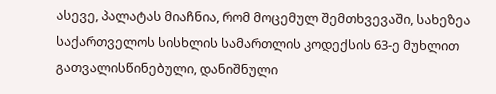ასევე, პალატას მიაჩნია, რომ მოცემულ შემთხვევაში, სახეზეა საქართველოს სისხლის სამართლის კოდექსის 63-ე მუხლით გათვალისწინებული, დანიშნული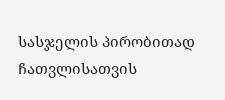სასჯელის პირობითად ჩათვლისათვის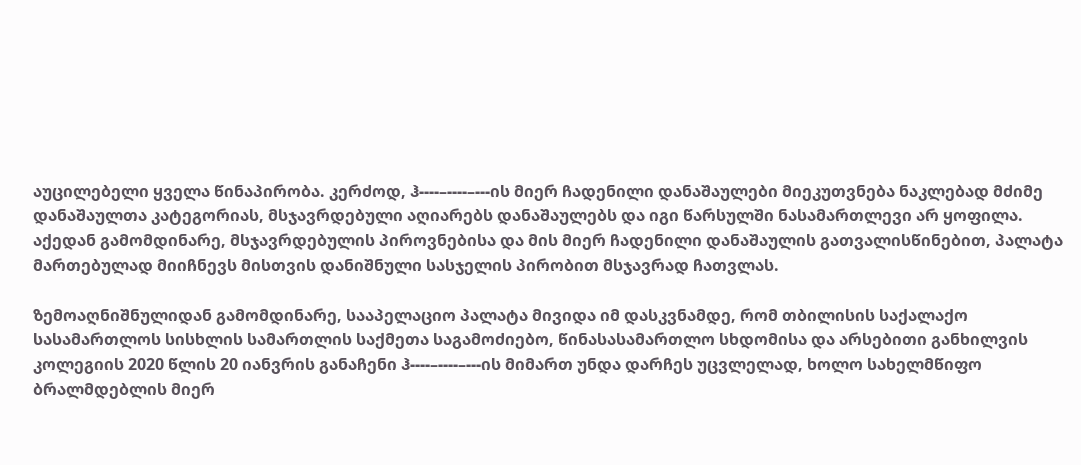აუცილებელი ყველა წინაპირობა. კერძოდ, ჰ----–----–---ის მიერ ჩადენილი დანაშაულები მიეკუთვნება ნაკლებად მძიმე დანაშაულთა კატეგორიას, მსჯავრდებული აღიარებს დანაშაულებს და იგი წარსულში ნასამართლევი არ ყოფილა. აქედან გამომდინარე, მსჯავრდებულის პიროვნებისა და მის მიერ ჩადენილი დანაშაულის გათვალისწინებით, პალატა მართებულად მიიჩნევს მისთვის დანიშნული სასჯელის პირობით მსჯავრად ჩათვლას.

ზემოაღნიშნულიდან გამომდინარე, სააპელაციო პალატა მივიდა იმ დასკვნამდე, რომ თბილისის საქალაქო სასამართლოს სისხლის სამართლის საქმეთა საგამოძიებო, წინასასამართლო სხდომისა და არსებითი განხილვის კოლეგიის 2020 წლის 20 იანვრის განაჩენი ჰ----–----–---ის მიმართ უნდა დარჩეს უცვლელად, ხოლო სახელმწიფო ბრალმდებლის მიერ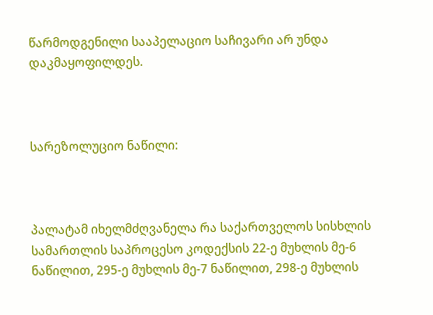წარმოდგენილი სააპელაციო საჩივარი არ უნდა დაკმაყოფილდეს.



სარეზოლუციო ნაწილი:



პალატამ იხელმძღვანელა რა საქართველოს სისხლის სამართლის საპროცესო კოდექსის 22-ე მუხლის მე-6 ნაწილით, 295-ე მუხლის მე-7 ნაწილით, 298-ე მუხლის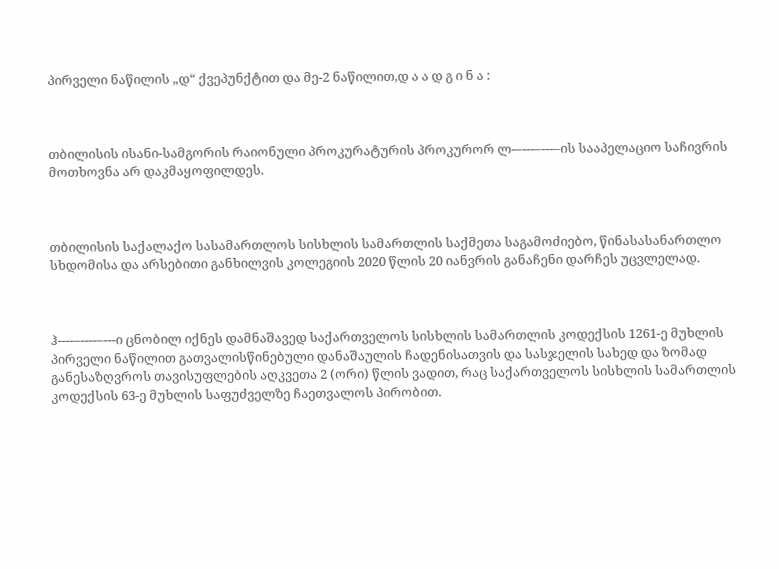პირველი ნაწილის „დ“ ქვეპუნქტით და მე-2 ნაწილით,დ ა ა დ გ ი ნ ა :



თბილისის ისანი-სამგორის რაიონული პროკურატურის პროკურორ ლ-–---–---–ის სააპელაციო საჩივრის მოთხოვნა არ დაკმაყოფილდეს.



თბილისის საქალაქო სასამართლოს სისხლის სამართლის საქმეთა საგამოძიებო, წინასასანართლო სხდომისა და არსებითი განხილვის კოლეგიის 2020 წლის 20 იანვრის განაჩენი დარჩეს უცვლელად.



ჰ----–----–---ი ცნობილ იქნეს დამნაშავედ საქართველოს სისხლის სამართლის კოდექსის 1261-ე მუხლის პირველი ნაწილით გათვალისწინებული დანაშაულის ჩადენისათვის და სასჯელის სახედ და ზომად განესაზღვროს თავისუფლების აღკვეთა 2 (ორი) წლის ვადით, რაც საქართველოს სისხლის სამართლის კოდექსის 63-ე მუხლის საფუძველზე ჩაეთვალოს პირობით.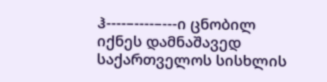ჰ----–----–---ი ცნობილ იქნეს დამნაშავედ საქართველოს სისხლის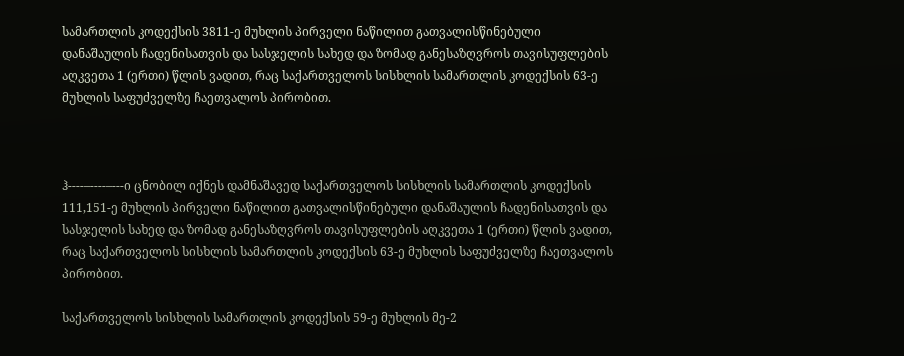სამართლის კოდექსის 3811-ე მუხლის პირველი ნაწილით გათვალისწინებული დანაშაულის ჩადენისათვის და სასჯელის სახედ და ზომად განესაზღვროს თავისუფლების აღკვეთა 1 (ერთი) წლის ვადით, რაც საქართველოს სისხლის სამართლის კოდექსის 63-ე მუხლის საფუძველზე ჩაეთვალოს პირობით.



ჰ----–----–---ი ცნობილ იქნეს დამნაშავედ საქართველოს სისხლის სამართლის კოდექსის 111,151-ე მუხლის პირველი ნაწილით გათვალისწინებული დანაშაულის ჩადენისათვის და სასჯელის სახედ და ზომად განესაზღვროს თავისუფლების აღკვეთა 1 (ერთი) წლის ვადით, რაც საქართველოს სისხლის სამართლის კოდექსის 63-ე მუხლის საფუძველზე ჩაეთვალოს პირობით.

საქართველოს სისხლის სამართლის კოდექსის 59-ე მუხლის მე-2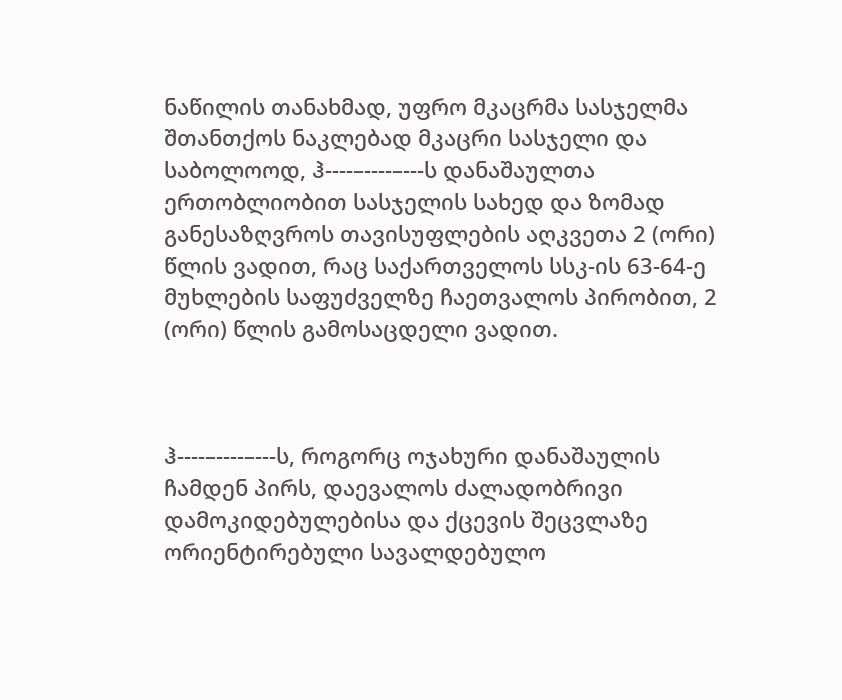ნაწილის თანახმად, უფრო მკაცრმა სასჯელმა შთანთქოს ნაკლებად მკაცრი სასჯელი და საბოლოოდ, ჰ----–----–---ს დანაშაულთა ერთობლიობით სასჯელის სახედ და ზომად განესაზღვროს თავისუფლების აღკვეთა 2 (ორი) წლის ვადით, რაც საქართველოს სსკ-ის 63-64-ე მუხლების საფუძველზე ჩაეთვალოს პირობით, 2 (ორი) წლის გამოსაცდელი ვადით.



ჰ----–----–---ს, როგორც ოჯახური დანაშაულის ჩამდენ პირს, დაევალოს ძალადობრივი დამოკიდებულებისა და ქცევის შეცვლაზე ორიენტირებული სავალდებულო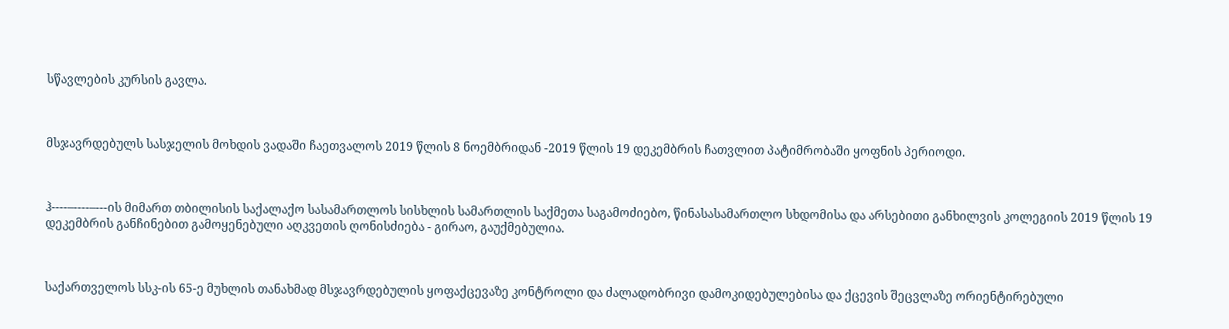სწავლების კურსის გავლა.



მსჯავრდებულს სასჯელის მოხდის ვადაში ჩაეთვალოს 2019 წლის 8 ნოემბრიდან -2019 წლის 19 დეკემბრის ჩათვლით პატიმრობაში ყოფნის პერიოდი.



ჰ----–----–---ის მიმართ თბილისის საქალაქო სასამართლოს სისხლის სამართლის საქმეთა საგამოძიებო, წინასასამართლო სხდომისა და არსებითი განხილვის კოლეგიის 2019 წლის 19 დეკემბრის განჩინებით გამოყენებული აღკვეთის ღონისძიება - გირაო, გაუქმებულია.



საქართველოს სსკ-ის 65-ე მუხლის თანახმად მსჯავრდებულის ყოფაქცევაზე კონტროლი და ძალადობრივი დამოკიდებულებისა და ქცევის შეცვლაზე ორიენტირებული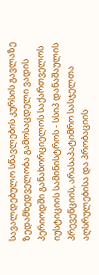სავალდებულო სწავლების კურსის გავლაზე ზედამხედველობა გამოსაცდელი ვადის პერიოდში განახორციელოს საქართველოს იუსტიციის სამინისტროს - სსიპ დანაშაულის პრევენციის, არასაპატიმრო სასჯელთა აღსრულებისა და პრობაციის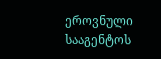ეროვნული სააგენტოს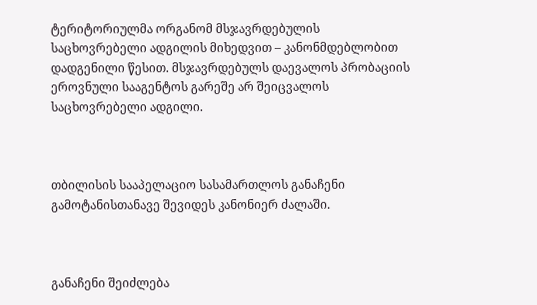ტერიტორიულმა ორგანომ მსჯავრდებულის საცხოვრებელი ადგილის მიხედვით – კანონმდებლობით დადგენილი წესით. მსჯავრდებულს დაევალოს პრობაციის ეროვნული სააგენტოს გარეშე არ შეიცვალოს საცხოვრებელი ადგილი.



თბილისის სააპელაციო სასამართლოს განაჩენი გამოტანისთანავე შევიდეს კანონიერ ძალაში.



განაჩენი შეიძლება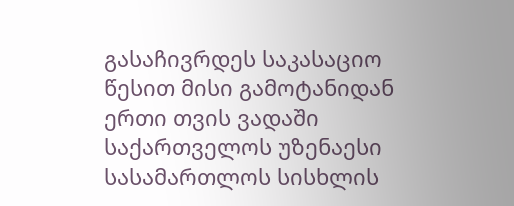გასაჩივრდეს საკასაციო წესით მისი გამოტანიდან ერთი თვის ვადაში საქართველოს უზენაესი სასამართლოს სისხლის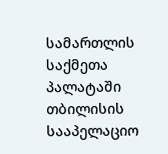სამართლის საქმეთა პალატაში თბილისის სააპელაციო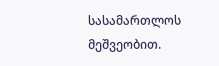სასამართლოს მეშვეობით.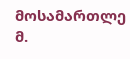მოსამართლე მ.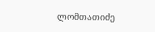ლომთათიძე